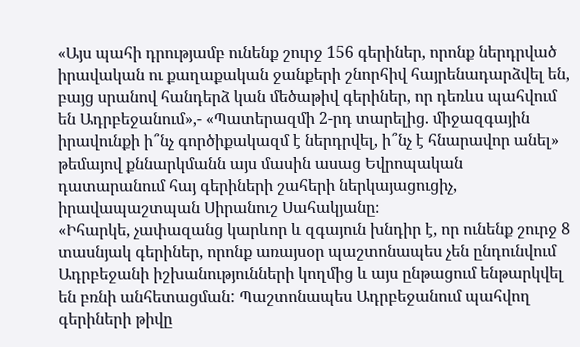«Այս պահի դրությամբ ունենք շուրջ 156 գերիներ, որոնք ներդրված իրավական ու քաղաքական ջանքերի շնորհիվ հայրենադարձվել են, բայց սրանով հանդերձ կան մեծաթիվ գերիներ, որ դեռևս պահվում են Ադրբեջանում»,- «Պատերազմի 2-րդ տարելից. միջազգային իրավունքի ի՞նչ գործիքակազմ է ներդրվել, ի՞նչ է հնարավոր անել» թեմայով քննարկմանն այս մասին ասաց Եվրոպական դատարանում հայ գերիների շահերի ներկայացուցիչ, իրավապաշտպան Սիրանուշ Սահակյանը։
«Իհարկե, չափազանց կարևոր և զգայուն խնդիր է, որ ունենք շուրջ 8 տասնյակ գերիներ, որոնք առայսօր պաշտոնապես չեն ընդունվում Ադրբեջանի իշխանությունների կողմից և այս ընթացում ենթարկվել են բռնի անհետացման: Պաշտոնապես Ադրբեջանում պահվող գերիների թիվը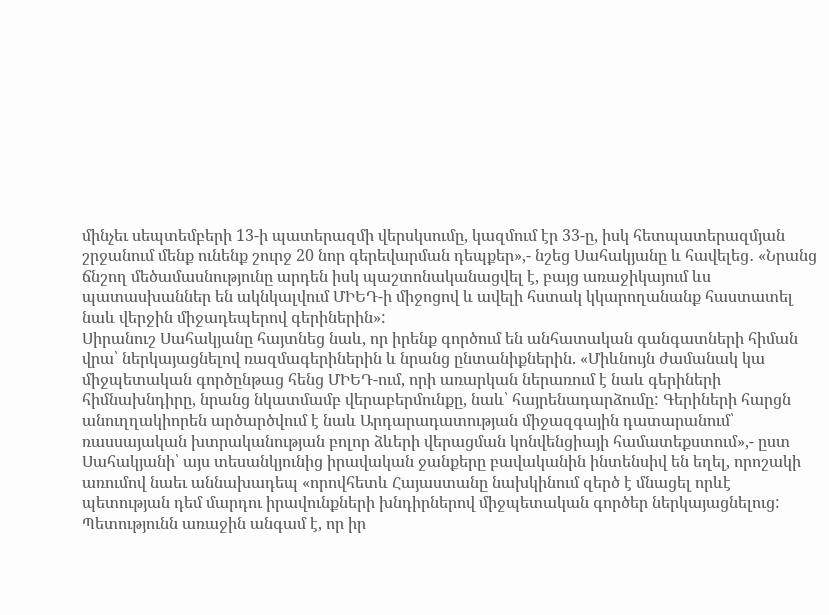մինչեւ սեպտեմբերի 13-ի պատերազմի վերսկսումը, կազմում էր 33-ը, իսկ հետպատերազմյան շրջանում մենք ունենք շուրջ 20 նոր գերեվարման դեպքեր»,- նշեց Սահակյանը և հավելեց․ «Նրանց ճնշող մեծամասնությունը արդեն իսկ պաշտոնականացվել է, բայց առաջիկայում ևս պատասխաններ են ակնկալվում ՄԻԵԴ-ի միջոցով և ավելի հստակ կկարողանանք հաստատել նաև վերջին միջադեպերով գերիներին»:
Սիրանուշ Սահակյանը հայտնեց նաև, որ իրենք գործում են անհատական գանգատների հիման վրա՝ ներկայացնելով ռազմագերիներին և նրանց ընտանիքներին. «Միևնույն ժամանակ կա միջպետական գործընթաց հենց ՄԻԵԴ-ում, որի առարկան ներառում է նաև գերիների հիմնախնդիրը, նրանց նկատմամբ վերաբերմունքը, նաև՝ հայրենադարձումը: Գերիների հարցն անուղղակիորեն արծարծվում է նաև Արդարադատության միջազգային դատարանում՝ ռասսայական խտրականության բոլոր ձևերի վերացման կոնվենցիայի համատեքստում»,- ըստ Սահակյանի՝ այս տեսանկյունից իրավական ջանքերը բավականին ինտենսիվ են եղել, որոշակի առումով նաեւ աննախադեպ «որովհետև Հայաստանը նախկինում զերծ է մնացել որևէ պետության դեմ մարդու իրավունքների խնդիրներով միջպետական գործեր ներկայացնելուց: Պետությունն առաջին անգամ է, որ իր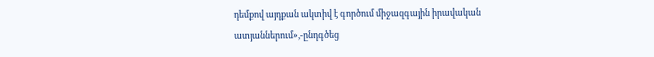դեմքով այդքան ակտիվ է գործում միջազգային իրավական ատյաններում»,-ընդգծեց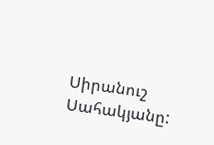Սիրանուշ Սահակյանը: